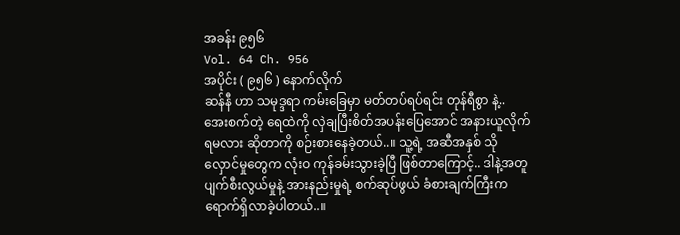အခန်း ၉၅၆
Vol. 64 Ch. 956
အပိုင်း ( ၉၅၆ ) နောက်လိုက်
ဆန်နီ ဟာ သမုဒ္ဒရာ ကမ်းခြေမှာ မတ်တပ်ရပ်ရင်း တုန်ရီစွာ နဲ့.. အေးစက်တဲ့ ရေထဲကို လှဲချပြီးစိတ်အပန်းပြေအောင် အနားယူလိုက်ရမလား ဆိုတာကို စဉ်းစားနေခဲ့တယ်..။ သူ့ရဲ့ အဆီအနှစ် သိုလှောင်မှုတွေက လုံးဝ ကုန်ခမ်းသွားခဲ့ပြီ ဖြစ်တာကြောင့်.. ဒါနဲ့အတူ ပျက်စီးလွယ်မှုနဲ့ အားနည်းမှုရဲ့ စက်ဆုပ်ဖွယ် ခံစားချက်ကြီးက ရောက်ရှိလာခဲ့ပါတယ်..။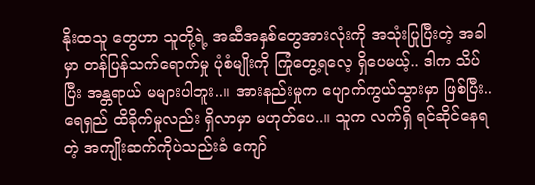နိုးထသူ တွေဟာ သူတို့ရဲ့ အဆီအနှစ်တွေအားလုံးကို အသုံးပြုပြီးတဲ့ အခါမှာ တန်ပြန်သက်ရောက်မှု ပုံစံမျိုးကို ကြုံတွေ့ရလေ့ ရှိပေမယ့်.. ဒါက သိပ်ပြီး အန္တရာယ် မများပါဘူး..။ အားနည်းမှုက ပျောက်ကွယ်သွားမှာ ဖြစ်ပြီး.. ရေရှည် ထိခိုက်မှုလည်း ရှိလာမှာ မဟုတ်ပေ..။ သူက လက်ရှိ ရင်ဆိုင်နေရတဲ့ အကျိုးဆက်ကိုပဲသည်းခံ ကျော်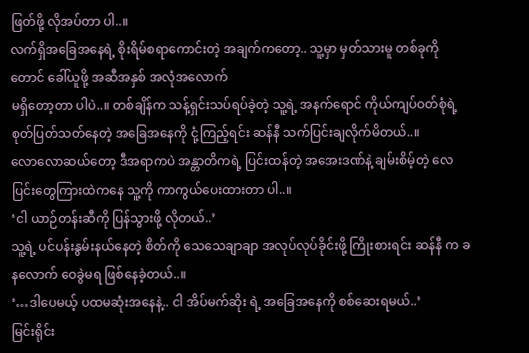ဖြတ်ဖို့ လိုအပ်တာ ပါ..။
လက်ရှိအခြေအနေရဲ့ စိုးရိမ်စရာကောင်းတဲ့ အချက်ကတော့.. သူ့မှာ မှတ်သားမူ တစ်ခုကိုတောင် ခေါ်ယူဖို့ အဆီအနှစ် အလုံအလောက်
မရှိတော့တာ ပါပဲ..။ တစ်ချိန်က သန့်ရှင်းသပ်ရပ်ခဲ့တဲ့ သူ့ရဲ့ အနက်ရောင် ကိုယ်ကျပ်ဝတ်စုံရဲ့ စုတ်ပြတ်သတ်နေတဲ့ အခြေအနေကို ငုံ့ကြည့်ရင်း ဆန်နီ သက်ပြင်းချလိုက်မိတယ်..။
လောလောဆယ်တော့ ဒီအရာကပဲ အန္တာတိကရဲ့ ပြင်းထန်တဲ့ အအေးဒဏ်နဲ့ ချမ်းစိမ့်တဲ့ လေပြင်းတွေကြားထဲကနေ သူ့ကို ကာကွယ်ပေးထားတာ ပါ..။
‘ငါ ယာဉ်တန်းဆီကို ပြန်သွားဖို့ လိုတယ်..’
သူ့ရဲ့ ပင်ပန်းနွမ်းနယ်နေတဲ့ စိတ်ကို သေသေချာချာ အလုပ်လုပ်ခိုင်းဖို့ ကြိုးစားရင်း ဆန်နီ က ခနလောက် ဝေခွဲမရ ဖြစ်နေခဲ့တယ်..။
‘…ဒါပေမယ့် ပထမဆုံးအနေနဲ့.. ငါ အိပ်မက်ဆိုး ရဲ့ အခြေအနေကို စစ်ဆေးရမယ်..’
မြင်းရိုင်း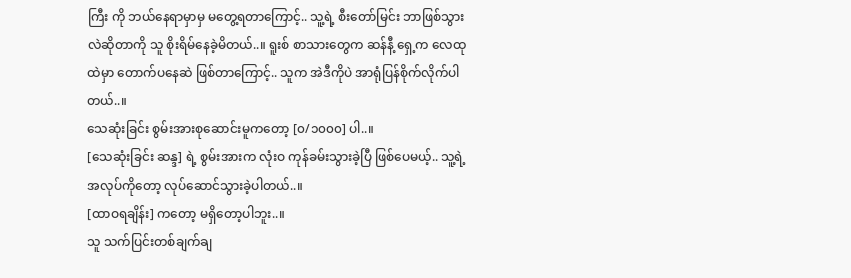ကြီး ကို ဘယ်နေရာမှာမှ မတွေ့ရတာကြောင့်.. သူ့ရဲ့ စီးတော်မြင်း ဘာဖြစ်သွားလဲဆိုတာကို သူ စိုးရိမ်နေခဲ့မိတယ်..။ ရူးစ် စာသားတွေက ဆန်နီ့ ရှေ့က လေထုထဲမှာ တောက်ပနေဆဲ ဖြစ်တာကြောင့်.. သူက အဲဒီကိုပဲ အာရုံပြန်စိုက်လိုက်ပါတယ်..။
သေဆုံးခြင်း စွမ်းအားစုဆောင်းမူကတော့ [၀/၁၀၀၀] ပါ..။
[သေဆုံးခြင်း ဆန္ဒ] ရဲ့ စွမ်းအားက လုံးဝ ကုန်ခမ်းသွားခဲ့ပြီ ဖြစ်ပေမယ့်.. သူ့ရဲ့ အလုပ်ကိုတော့ လုပ်ဆောင်သွားခဲ့ပါတယ်..။
[ထာဝရချိန်း] ကတော့ မရှိတော့ပါဘူး..။
သူ သက်ပြင်းတစ်ချက်ချ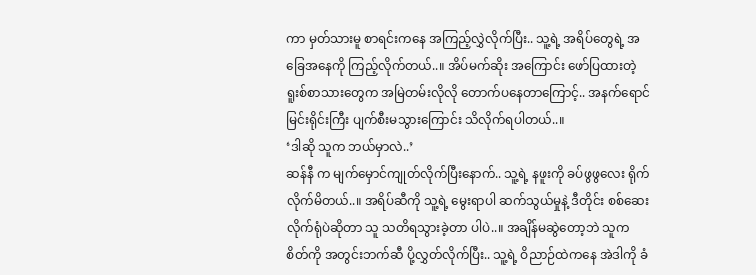ကာ မှတ်သားမူ စာရင်းကနေ အကြည့်လွှဲလိုက်ပြီး.. သူ့ရဲ့ အရိပ်တွေရဲ့ အခြေအနေကို ကြည့်လိုက်တယ်..။ အိပ်မက်ဆိုး အကြောင်း ဖော်ပြထားတဲ့ ရူးစ်စာသားတွေက အမြဲတမ်းလိုလို တောက်ပနေတာကြောင့်.. အနက်ရောင် မြင်းရိုင်းကြီး ပျက်စီးမသွားကြောင်း သိလိုက်ရပါတယ်..။
‘ဒါဆို သူက ဘယ်မှာလဲ..’
ဆန်နီ က မျက်မှောင်ကျုတ်လိုက်ပြီးနောက်.. သူ့ရဲ့ နဖူးကို ခပ်ဖွဖွလေး ရိုက်လိုက်မိတယ်..။ အရိပ်ဆီကို သူ့ရဲ့ မွေးရာပါ ဆက်သွယ်မှုနဲ့ ဒီတိုင်း စစ်ဆေးလိုက်ရုံပဲဆိုတာ သူ သတိရသွားခဲ့တာ ပါပဲ..။ အချိန်မဆွဲတော့ဘဲ သူက စိတ်ကို အတွင်းဘက်ဆီ ပို့လွှတ်လိုက်ပြီး.. သူ့ရဲ့ ဝိညာဉ်ထဲကနေ အဲဒါကို ခံ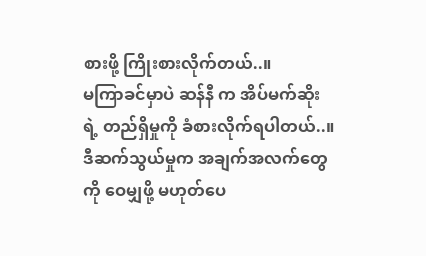စားဖို့ ကြိုးစားလိုက်တယ်..။
မကြာခင်မှာပဲ ဆန်နီ က အိပ်မက်ဆိုး ရဲ့ တည်ရှိမှုကို ခံစားလိုက်ရပါတယ်..။ ဒီဆက်သွယ်မှုက အချက်အလက်တွေကို ဝေမျှဖို့ မဟုတ်ပေ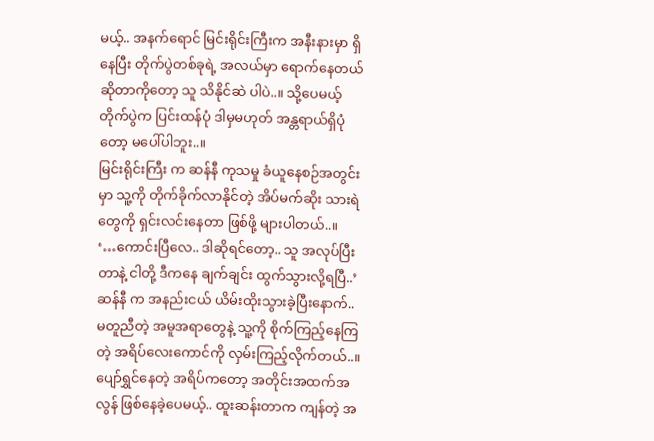မယ့်.. အနက်ရောင် မြင်းရိုင်းကြီးက အနီးနားမှာ ရှိနေပြီး တိုက်ပွဲတစ်ခုရဲ့ အလယ်မှာ ရောက်နေတယ်ဆိုတာကိုတော့ သူ သိနိုင်ဆဲ ပါပဲ..။ သို့ပေမယ့် တိုက်ပွဲက ပြင်းထန်ပုံ ဒါမှမဟုတ် အန္တရာယ်ရှိပုံတော့ မပေါ်ပါဘူး..။
မြင်းရိုင်းကြီး က ဆန်နီ ကုသမှု ခံယူနေစဉ်အတွင်းမှာ သူ့ကို တိုက်ခိုက်လာနိုင်တဲ့ အိပ်မက်ဆိုး သားရဲတွေကို ရှင်းလင်းနေတာ ဖြစ်ဖို့ များပါတယ်..။
‘…ကောင်းပြီလေ.. ဒါဆိုရင်တော့.. သူ အလုပ်ပြီးတာနဲ့ ငါတို့ ဒီကနေ ချက်ချင်း ထွက်သွားလို့ရပြီ..’
ဆန်နီ က အနည်းငယ် ယိမ်းထိုးသွားခဲ့ပြီးနောက်.. မတူညီတဲ့ အမူအရာတွေနဲ့ သူ့ကို စိုက်ကြည့်နေကြတဲ့ အရိပ်လေးကောင်ကို လှမ်းကြည့်လိုက်တယ်..။ ပျော်ရွှင်နေတဲ့ အရိပ်ကတော့ အတိုင်းအထက်အလွန် ဖြစ်နေခဲ့ပေမယ့်.. ထူးဆန်းတာက ကျန်တဲ့ အ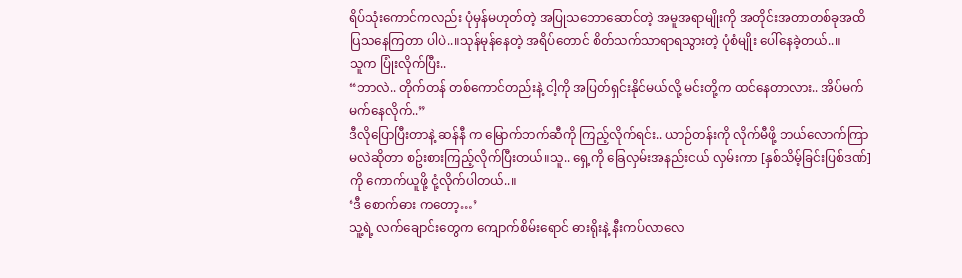ရိပ်သုံးကောင်ကလည်း ပုံမှန်မဟုတ်တဲ့ အပြုသဘောဆောင်တဲ့ အမူအရာမျိုးကို အတိုင်းအတာတစ်ခုအထိ ပြသနေကြတာ ပါပဲ..။သုန်မုန်နေတဲ့ အရိပ်တောင် စိတ်သက်သာရာရသွားတဲ့ ပုံစံမျိုး ပေါ်နေခဲ့တယ်..။
သူက ပြုံးလိုက်ပြီး..
“ဘာလဲ.. တိုက်တန် တစ်ကောင်တည်းနဲ့ ငါ့ကို အပြတ်ရှင်းနိုင်မယ်လို့ မင်းတို့က ထင်နေတာလား.. အိပ်မက်မက်နေလိုက်..”
ဒီလိုပြောပြီးတာနဲ့ ဆန်နီ က မြောက်ဘက်ဆီကို ကြည့်လိုက်ရင်း.. ယာဉ်တန်းကို လိုက်မီဖို့ ဘယ်လောက်ကြာမလဲဆိုတာ စဥ်းစားကြည့်လိုက်ပြီးတယ်။သူ.. ရှေ့ကို ခြေလှမ်းအနည်းငယ် လှမ်းကာ [နှစ်သိမ့်ခြင်းပြစ်ဒဏ်] ကို ကောက်ယူဖို့ ငုံ့လိုက်ပါတယ်..။
‘ဒီ စောက်ဓား ကတော့…’
သူ့ရဲ့ လက်ချောင်းတွေက ကျောက်စိမ်းရောင် ဓားရိုးနဲ့ နီးကပ်လာလေ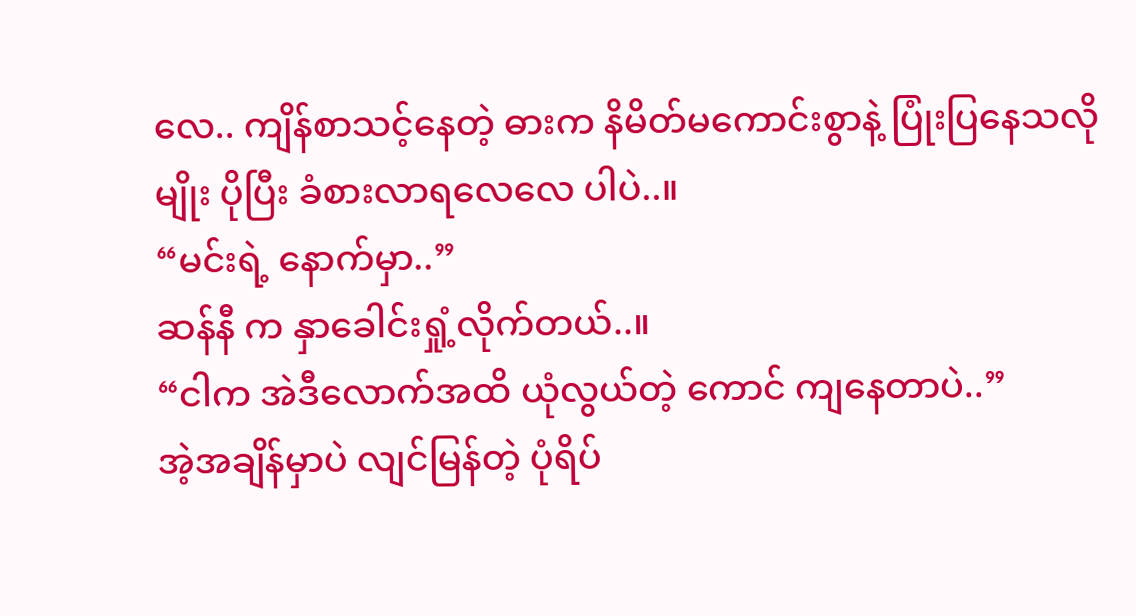လေ.. ကျိန်စာသင့်နေတဲ့ ဓားက နိမိတ်မကောင်းစွာနဲ့ ပြုံးပြနေသလိုမျိုး ပိုပြီး ခံစားလာရလေလေ ပါပဲ..။
“မင်းရဲ့ နောက်မှာ..”
ဆန်နီ က နှာခေါင်းရှုံ့လိုက်တယ်..။
“ငါက အဲဒီလောက်အထိ ယုံလွယ်တဲ့ ကောင် ကျနေတာပဲ..”
အဲ့အချိန်မှာပဲ လျင်မြန်တဲ့ ပုံရိပ်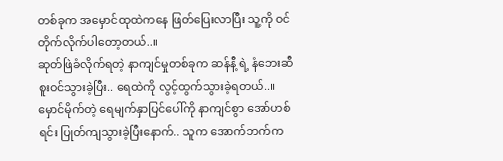တစ်ခုက အမှောင်ထုထဲကနေ ဖြတ်ပြေးလာပြီး သူ့ကို ဝင်တိုက်လိုက်ပါတော့တယ်..။
ဆုတ်ဖြဲခံလိုက်ရတဲ့ နာကျင်မှုတစ်ခုက ဆန်နီ့ ရဲ့ နံဘေးဆီ စူးဝင်သွားခဲ့ပြီး.. ရေထဲကို လွင့်ထွက်သွားခဲ့ရတယ်..။ မှောင်မိုက်တဲ့ ရေမျက်နှာပြင်ပေါ်ကို နာကျင်စွာ အော်ဟစ်ရင်း ပြုတ်ကျသွားခဲ့ပြီးနောက်.. သူက အောက်ဘက်က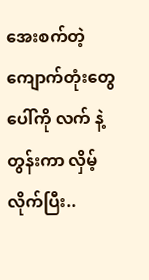အေးစက်တဲ့ ကျောက်တုံးတွေပေါ်ကို လက် နဲ့ တွန်းကာ လှိမ့်လိုက်ပြီး..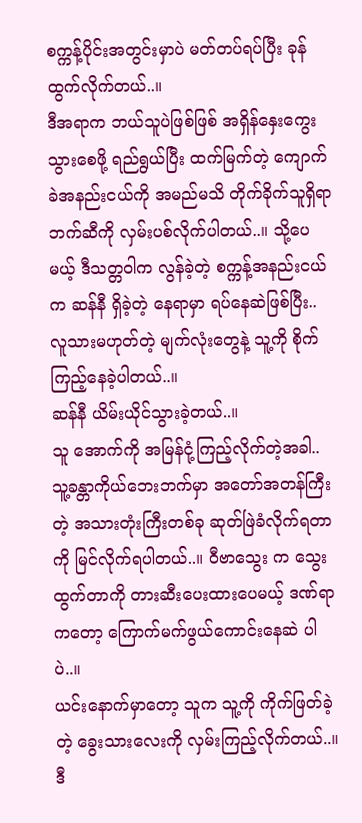စက္ကန့်ပိုင်းအတွင်းမှာပဲ မတ်တပ်ရပ်ပြီး ခုန်ထွက်လိုက်တယ်..။
ဒီအရာက ဘယ်သူပဲဖြစ်ဖြစ် အရှိန်နှေးကွေးသွားစေဖို့ ရည်ရွယ်ပြီး ထက်မြက်တဲ့ ကျောက်ခဲအနည်းငယ်ကို အမည်မသိ တိုက်ခိုက်သူရှိရာ ဘက်ဆီကို လှမ်းပစ်လိုက်ပါတယ်..။ သို့ပေမယ့် ဒီသတ္တဝါက လွန်ခဲ့တဲ့ စက္ကန့်အနည်းငယ်က ဆန်နီ ရှိခဲ့တဲ့ နေရာမှာ ရပ်နေဆဲဖြစ်ပြီး.. လူသားမဟုတ်တဲ့ မျက်လုံးတွေနဲ့ သူ့ကို စိုက်ကြည့်နေခဲ့ပါတယ်..။
ဆန်နီ ယိမ်းယိုင်သွားခဲ့တယ်..။
သူ အောက်ကို အမြန်ငုံ့ကြည့်လိုက်တဲ့အခါ.. သူ့ခန္တာကိုယ်ဘေးဘက်မှာ အတော်အတန်ကြီးတဲ့ အသားတုံးကြီးတစ်ခု ဆုတ်ဖြဲခံလိုက်ရတာကို မြင်လိုက်ရပါတယ်..။ ဝီဗာသွေး က သွေးထွက်တာကို တားဆီးပေးထားပေမယ့် ဒဏ်ရာကတော့ ကြောက်မက်ဖွယ်ကောင်းနေဆဲ ပါပဲ..။
ယင်းနောက်မှာတော့ သူက သူ့ကို ကိုက်ဖြတ်ခဲ့တဲ့ ခွေးသားလေးကို လှမ်းကြည့်လိုက်တယ်..။
ဒီ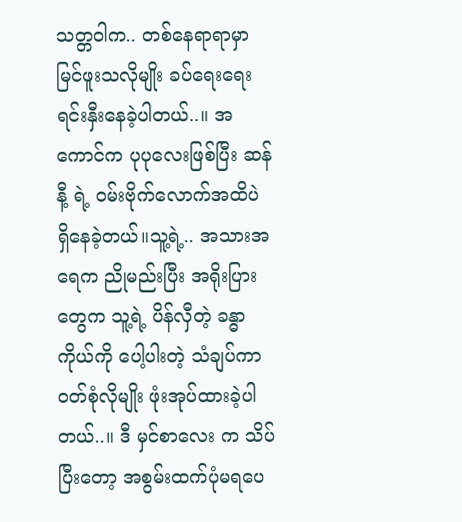သတ္တဝါက.. တစ်နေရာရာမှာ မြင်ဖူးသလိုမျိုး ခပ်ရေးရေး ရင်းနှီးနေခဲ့ပါတယ်..။ အကောင်က ပုပုလေးဖြစ်ပြီး ဆန်နီ့ ရဲ့ ဝမ်းဗိုက်လောက်အထိပဲ ရှိနေခဲ့တယ်။သူ့ရဲ့.. အသားအရေက ညိုမည်းပြီး အရိုးပြားတွေက သူ့ရဲ့ ပိန်လှီတဲ့ ခန္ဓာကိုယ်ကို ပေါ့ပါးတဲ့ သံချပ်ကာဝတ်စုံလိုမျိုး ဖုံးအုပ်ထားခဲ့ပါတယ်..။ ဒီ မှင်စာလေး က သိပ်ပြီးတော့ အစွမ်းထက်ပုံမရပေ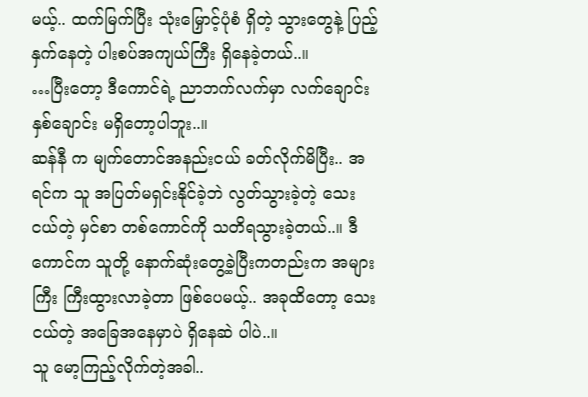မယ့်.. ထက်မြက်ပြီး သုံးမြှောင့်ပုံစံ ရှိတဲ့ သွားတွေနဲ့ ပြည့်နှက်နေတဲ့ ပါးစပ်အကျယ်ကြီး ရှိနေခဲ့တယ်..။
…ပြီးတော့ ဒီကောင်ရဲ့ ညာဘက်လက်မှာ လက်ချောင်းနှစ်ချောင်း မရှိတော့ပါဘူး..။
ဆန်နီ က မျက်တောင်အနည်းငယ် ခတ်လိုက်မိပြီး.. အရင်က သူ အပြတ်မရှင်းနိုင်ခဲ့ဘဲ လွတ်သွားခဲ့တဲ့ သေးငယ်တဲ့ မှင်စာ တစ်ကောင်ကို သတိရသွားခဲ့တယ်..။ ဒီကောင်က သူတို့ နောက်ဆုံးတွေ့ခဲ့ပြီးကတည်းက အများကြီး ကြီးထွားလာခဲ့တာ ဖြစ်ပေမယ့်.. အခုထိတော့ သေးငယ်တဲ့ အခြေအနေမှာပဲ ရှိနေဆဲ ပါပဲ..။
သူ မော့ကြည့်လိုက်တဲ့အခါ..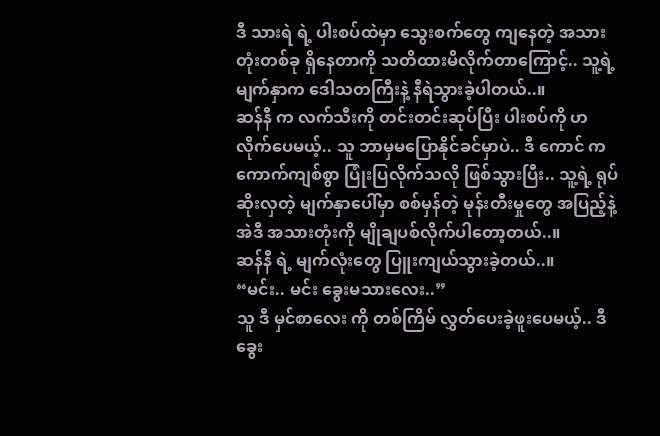ဒီ သားရဲ ရဲ့ ပါးစပ်ထဲမှာ သွေးစက်တွေ ကျနေတဲ့ အသားတုံးတစ်ခု ရှိနေတာကို သတိထားမိလိုက်တာကြောင့်.. သူ့ရဲ့ မျက်နှာက ဒေါသတကြီးနဲ့ နီရဲသွားခဲ့ပါတယ်..။
ဆန်နီ က လက်သီးကို တင်းတင်းဆုပ်ပြီး ပါးစပ်ကို ဟလိုက်ပေမယ့်.. သူ ဘာမှမပြောနိုင်ခင်မှာပဲ.. ဒီ ကောင် က ကောက်ကျစ်စွာ ပြုံးပြလိုက်သလို ဖြစ်သွားပြီး.. သူ့ရဲ့ ရုပ်ဆိုးလှတဲ့ မျက်နှာပေါ်မှာ စစ်မှန်တဲ့ မုန်းတီးမှုတွေ အပြည့်နဲ့ အဲဒီ အသားတုံးကို မျိုချပစ်လိုက်ပါတော့တယ်..။
ဆန်နီ ရဲ့ မျက်လုံးတွေ ပြူးကျယ်သွားခဲ့တယ်..။
“မင်း.. မင်း ခွေးမသားလေး..”
သူ ဒီ မှင်စာလေး ကို တစ်ကြိမ် လွှတ်ပေးခဲ့ဖူးပေမယ့်.. ဒီခွေး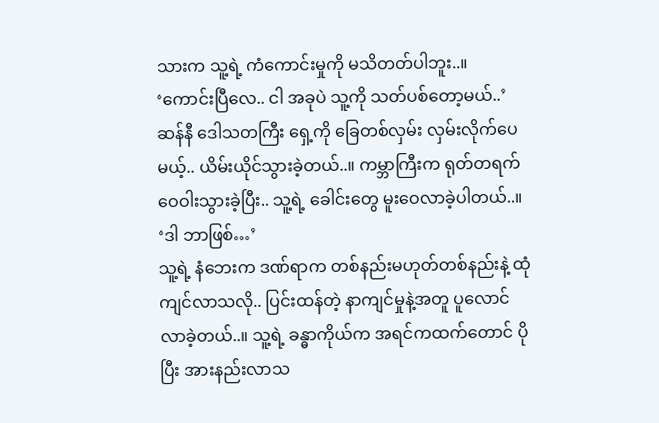သားက သူ့ရဲ့ ကံကောင်းမှုကို မသိတတ်ပါဘူး..။
‘ကောင်းပြီလေ.. ငါ အခုပဲ သူ့ကို သတ်ပစ်တော့မယ်..’
ဆန်နီ ဒေါသတကြီး ရှေ့ကို ခြေတစ်လှမ်း လှမ်းလိုက်ပေမယ့်.. ယိမ်းယိုင်သွားခဲ့တယ်..။ ကမ္ဘာကြီးက ရုတ်တရက် ဝေဝါးသွားခဲ့ပြီး.. သူ့ရဲ့ ခေါင်းတွေ မူးဝေလာခဲ့ပါတယ်..။
‘ဒါ ဘာဖြစ်…’
သူ့ရဲ့ နံဘေးက ဒဏ်ရာက တစ်နည်းမဟုတ်တစ်နည်းနဲ့ ထုံကျင်လာသလို.. ပြင်းထန်တဲ့ နာကျင်မှုနဲ့အတူ ပူလောင်လာခဲ့တယ်..။ သူ့ရဲ့ ခန္ဓာကိုယ်က အရင်ကထက်တောင် ပိုပြီး အားနည်းလာသ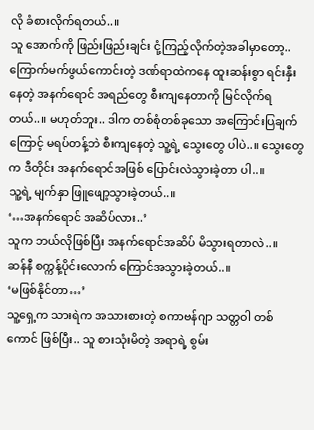လို ခံစားလိုက်ရတယ်..။
သူ အောက်ကို ဖြည်းဖြည်းချင်း ငုံ့ကြည့်လိုက်တဲ့အခါမှာတော့.. ကြောက်မက်ဖွယ်ကောင်းတဲ့ ဒဏ်ရာထဲကနေ ထူးဆန်းစွာ ရင်းနှီးနေတဲ့ အနက်ရောင် အရည်တွေ စီးကျနေတာကို မြင်လိုက်ရတယ်..။ မဟုတ်ဘူး.. ဒါက တစ်စုံတစ်ခုသော အကြောင်းပြချက်ကြောင့် မရပ်တန့်ဘဲ စီးကျနေတဲ့ သူ့ရဲ့ သွေးတွေ ပါပဲ..။ သွေးတွေက ဒီတိုင်း အနက်ရောင်အဖြစ် ပြောင်းလဲသွားခဲ့တာ ပါ..။
သူ့ရဲ့ မျက်နှာ ဖြူဖျော့သွားခဲ့တယ်..။
‘…အနက်ရောင် အဆိပ်လား..’
သူက ဘယ်လိုဖြစ်ပြီး အနက်ရောင်အဆိပ် မိသွားရတာလဲ..။
ဆန်နီ စက္ကန့်ပိုင်းလောက် ကြောင်အသွားခဲ့တယ်..။
‘မဖြစ်နိုင်တာ…’
သူ့ရှေ့က သားရဲက အသားစားတဲ့ စကာဗန်ဂျာ သတ္တဝါ တစ်ကောင် ဖြစ်ပြီး.. သူ စားသုံးမိတဲ့ အရာရဲ့ စွမ်း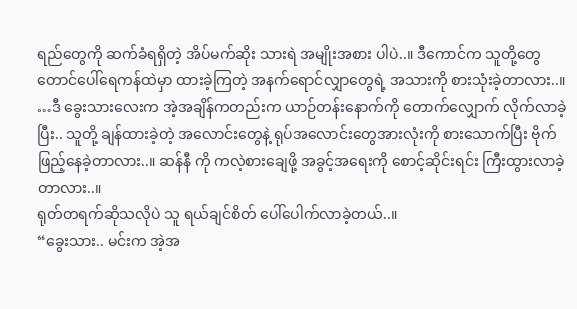ရည်တွေကို ဆက်ခံရရှိတဲ့ အိပ်မက်ဆိုး သားရဲ အမျိုးအစား ပါပဲ..။ ဒီကောင်က သူတို့တွေ တောင်ပေါ်ရေကန်ထဲမှာ ထားခဲ့ကြတဲ့ အနက်ရောင်လျှာတွေရဲ့ အသားကို စားသုံးခဲ့တာလား..။
…ဒီ ခွေးသားလေးက အဲ့အချိန်ကတည်းက ယာဉ်တန်းနောက်ကို တောက်လျှောက် လိုက်လာခဲ့ပြီး.. သူတို့ ချန်ထားခဲ့တဲ့ အလောင်းတွေနဲ့ ရုပ်အလောင်းတွေအားလုံးကို စားသောက်ပြီး ဗိုက်ဖြည့်နေခဲ့တာလား..။ ဆန်နီ ကို ကလဲ့စားချေဖို့ အခွင့်အရေးကို စောင့်ဆိုင်းရင်း ကြီးထွားလာခဲ့တာလား..။
ရုတ်တရက်ဆိုသလိုပဲ သူ ရယ်ချင်စိတ် ပေါ်ပေါက်လာခဲ့တယ်..။
“ခွေးသား.. မင်းက အဲ့အ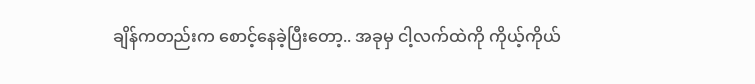ချိန်ကတည်းက စောင့်နေခဲ့ပြီးတော့.. အခုမှ ငါ့လက်ထဲကို ကိုယ့်ကိုယ်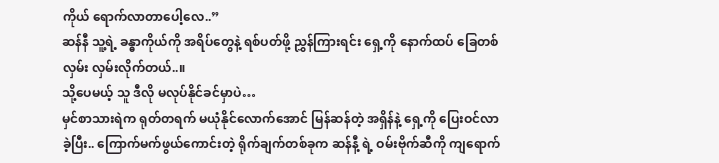ကိုယ် ရောက်လာတာပေါ့လေ..”
ဆန်နီ သူ့ရဲ့ ခန္ဓာကိုယ်ကို အရိပ်တွေနဲ့ ရစ်ပတ်ဖို့ ညွှန်ကြားရင်း ရှေ့ကို နောက်ထပ် ခြေတစ်လှမ်း လှမ်းလိုက်တယ်..။
သို့ပေမယ့် သူ ဒီလို မလုပ်နိုင်ခင်မှာပဲ…
မှင်စာသားရဲက ရုတ်တရက် မယုံနိုင်လောက်အောင် မြန်ဆန်တဲ့ အရှိန်နဲ့ ရှေ့ကို ပြေးဝင်လာခဲ့ပြီး.. ကြောက်မက်ဖွယ်ကောင်းတဲ့ ရိုက်ချက်တစ်ခုက ဆန်နီ့ ရဲ့ ဝမ်းဗိုက်ဆီကို ကျရောက်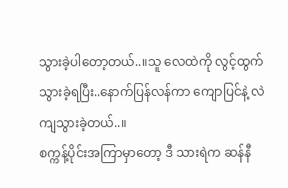သွားခဲ့ပါတော့တယ်..။သူ လေထဲကို လွင့်ထွက်သွားခဲ့ရပြီး..နောက်ပြန်လန်ကာ ကျောပြင်နဲ့ လဲကျသွားခဲ့တယ်..။
စက္ကန့်ပိုင်းအကြာမှာတော့ ဒီ သားရဲက ဆန်နီ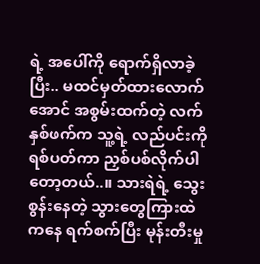ရဲ့ အပေါ်ကို ရောက်ရှိလာခဲ့ပြီး.. မထင်မှတ်ထားလောက်အောင် အစွမ်းထက်တဲ့ လက်နှစ်ဖက်က သူ့ရဲ့ လည်ပင်းကို ရစ်ပတ်ကာ ညှစ်ပစ်လိုက်ပါတော့တယ်..။ သားရဲရဲ့ သွေးစွန်းနေတဲ့ သွားတွေကြားထဲကနေ ရက်စက်ပြီး မုန်းတီးမှု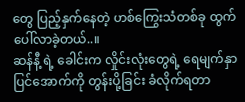တွေ ပြည့်နှက်နေတဲ့ ဟစ်ကြွေးသံတစ်ခု ထွက်ပေါ်လာခဲ့တယ်..။
ဆန်နီ့ ရဲ့ ခေါင်းက လှိုင်းလုံးတွေရဲ့ ရေမျက်နှာပြင်အောက်ကို တွန်းပို့ခြင်း ခံလိုက်ရတာ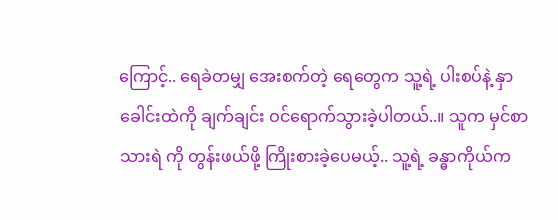ကြောင့်.. ရေခဲတမျှ အေးစက်တဲ့ ရေတွေက သူ့ရဲ့ ပါးစပ်နဲ့ နှာခေါင်းထဲကို ချက်ချင်း ဝင်ရောက်သွားခဲ့ပါတယ်..။ သူက မှင်စာ သားရဲ ကို တွန်းဖယ်ဖို့ ကြိုးစားခဲ့ပေမယ့်.. သူ့ရဲ့ ခန္ဓာကိုယ်က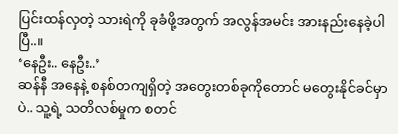ပြင်းထန်လှတဲ့ သားရဲကို ခုခံဖို့အတွက် အလွန်အမင်း အားနည်းနေခဲ့ပါပြီ..။
‘နေဦး.. နေဦး..’
ဆန်နီ အနေနဲ့ စနစ်တကျရှိတဲ့ အတွေးတစ်ခုကိုတောင် မတွေးနိုင်ခင်မှာပဲ.. သူ့ရဲ့ သတိလစ်မှုက စတင်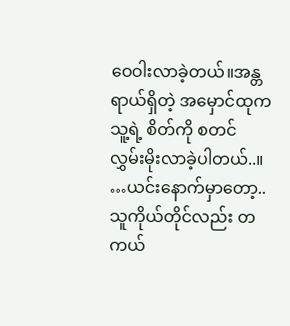ဝေဝါးလာခဲ့တယ်။အန္တရာယ်ရှိတဲ့ အမှောင်ထုက သူ့ရဲ့ စိတ်ကို စတင် လွှမ်းမိုးလာခဲ့ပါတယ်..။
…ယင်းနောက်မှာတော့.. သူကိုယ်တိုင်လည်း တကယ်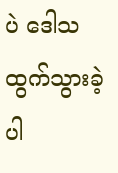ပဲ ဒေါသထွက်သွားခဲ့ပါ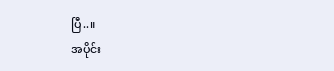ပြီ..။
အပိုင်း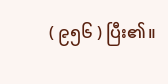( ၉၅၆ ) ပြီး၏။